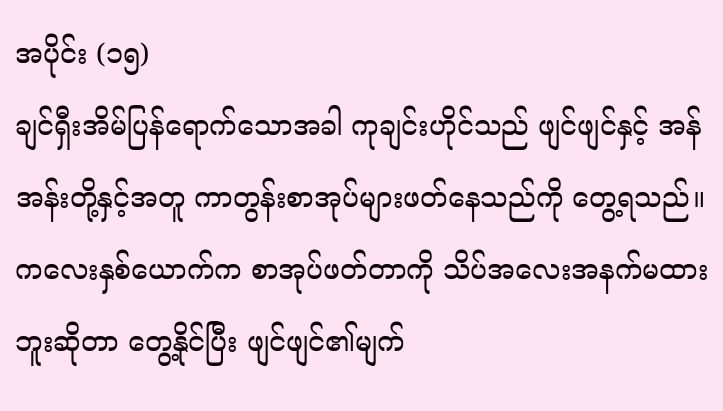အပိုင်း (၁၅)
ချင်ရှီးအိမ်ပြန်ရောက်သောအခါ ကုချင်းဟိုင်သည် ဖျင်ဖျင်နှင့် အန်အန်းတို့နှင့်အတူ ကာတွန်းစာအုပ်များဖတ်နေသည်ကို တွေ့ရသည်။
ကလေးနှစ်ယောက်က စာအုပ်ဖတ်တာကို သိပ်အလေးအနက်မထားဘူးဆိုတာ တွေ့နိုင်ပြီး ဖျင်ဖျင်၏မျက်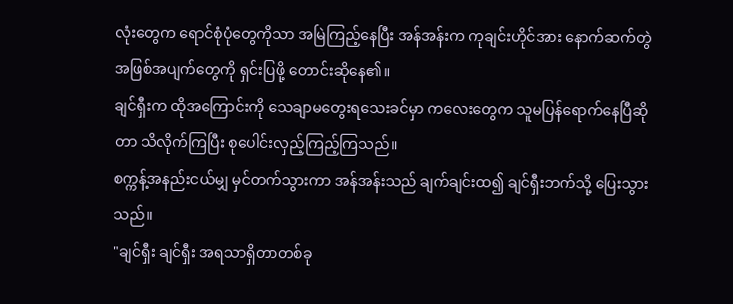လုံးတွေက ရောင်စုံပုံတွေကိုသာ အမြဲကြည့်နေပြီး အန်အန်းက ကုချင်းဟိုင်အား နောက်ဆက်တွဲအဖြစ်အပျက်တွေကို ရှင်းပြဖို့ တောင်းဆိုနေ၏။
ချင်ရှီးက ထိုအကြောင်းကို သေချာမတွေးရသေးခင်မှာ ကလေးတွေက သူမပြန်ရောက်နေပြီဆိုတာ သိလိုက်ကြပြီး စုပေါင်းလှည့်ကြည့်ကြသည်။
စက္ကန့်အနည်းငယ်မျှ မှင်တက်သွားကာ အန်အန်းသည် ချက်ချင်းထ၍ ချင်ရှီးဘက်သို့ ပြေးသွားသည်။
"ချင်ရှီး ချင်ရှီး အရသာရှိတာတစ်ခု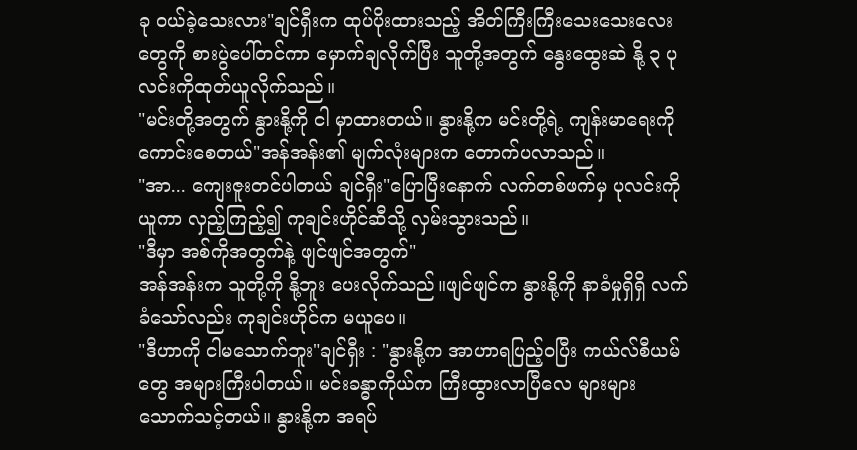ခု ဝယ်ခဲ့သေးလား"ချင်ရှီးက ထုပ်ပိုးထားသည့် အိတ်ကြီးကြီးသေးသေးလေးတွေကို စားပွဲပေါ်တင်ကာ မှောက်ချလိုက်ပြီး သူတို့အတွက် နွေးထွေးဆဲ နို့ ၃ ပုလင်းကိုထုတ်ယူလိုက်သည်။
"မင်းတို့အတွက် နွားနို့ကို ငါ မှာထားတယ်။ နွားနို့က မင်းတို့ရဲ့ ကျန်းမာရေးကို ကောင်းစေတယ်"အန်အန်း၏ မျက်လုံးများက တောက်ပလာသည်။
"အာ... ကျေးဇူးတင်ပါတယ် ချင်ရှီး"ပြောပြီးနောက် လက်တစ်ဖက်မှ ပုလင်းကိုယူကာ လှည့်ကြည့်၍ ကုချင်းဟိုင်ဆီသို့ လှမ်းသွားသည်။
"ဒီမှာ အစ်ကိုအတွက်နဲ့ ဖျင်ဖျင်အတွက်"
အန်အန်းက သူတို့ကို နို့ဘူး ပေးလိုက်သည်။ဖျင်ဖျင်က နွားနို့ကို နာခံမှုရှိရှိ လက်ခံသော်လည်း ကုချင်းဟိုင်က မယူပေ။
"ဒီဟာကို ငါမသောက်ဘူး"ချင်ရှီး : "နွားနို့က အာဟာရပြည့်ဝပြီး ကယ်လ်စီယမ်တွေ အများကြီးပါတယ်။ မင်းခန္ဓာကိုယ်က ကြီးထွားလာပြီလေ များများသောက်သင့်တယ်။ နွားနို့က အရပ်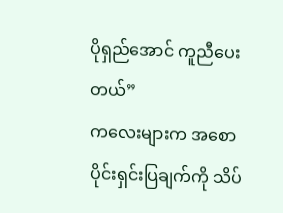ပိုရှည်အောင် ကူညီပေးတယ်”
ကလေးများက အစောပိုင်းရှင်းပြချက်ကို သိပ်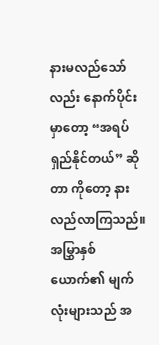နားမလည်သော်လည်း နောက်ပိုင်းမှာတော့ “အရပ်ရှည်နိုင်တယ်” ဆိုတာ ကိုတော့ နားလည်လာကြသည်။ အမြွှာနှစ်ယောက်၏ မျက်လုံးများသည် အ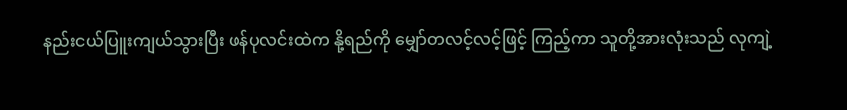နည်းငယ်ပြူးကျယ်သွားပြီး ဖန်ပုလင်းထဲက နို့ရည်ကို မျှော်တလင့်လင့်ဖြင့် ကြည့်ကာ သူတို့အားလုံးသည် လုကျဲ့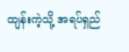ထျန်းကဲ့သို့ အရပ်ရှည်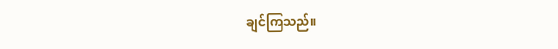ချင်ကြသည်။